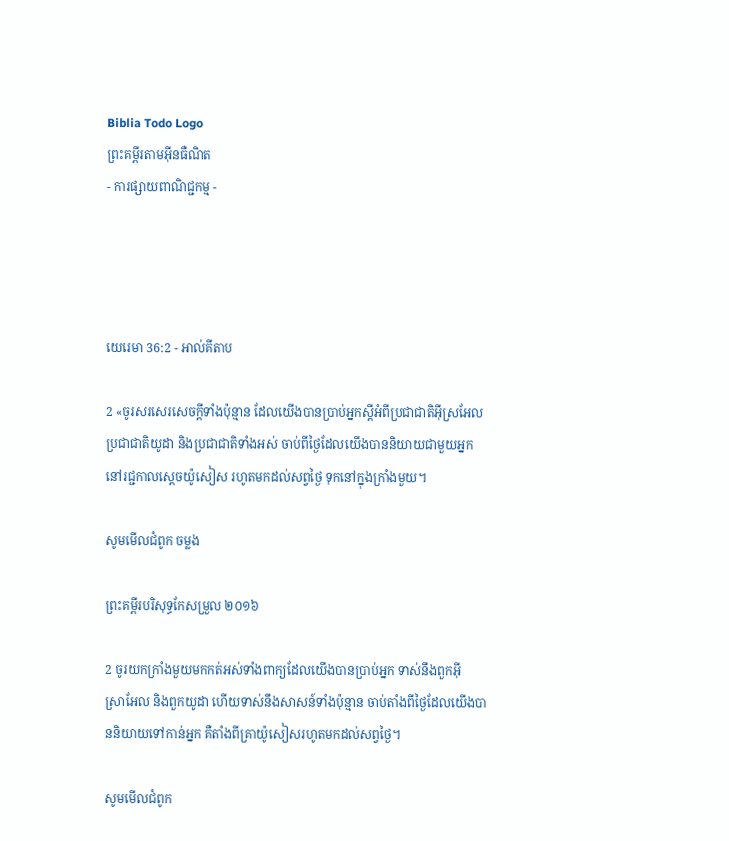Biblia Todo Logo
ព្រះគម្ពីរតាមអ៊ីនធឺណិត
- ការផ្សាយពាណិជ្ជកម្ម -




យេរេមា 36:2 - អាល់គីតាប

2 «ចូរសរសេរសេចក្ដីទាំងប៉ុន្មាន ដែលយើងបានប្រាប់អ្នកស្ដីអំពីប្រជា‌ជាតិអ៊ីស្រ‌អែល ប្រជា‌ជាតិយូដា និងប្រជា‌ជាតិទាំងអស់ ចាប់ពីថ្ងៃដែលយើងបាននិយាយជាមួយអ្នក នៅរជ្ជកាលស្ដេចយ៉ូសៀស រហូតមកដល់សព្វថ្ងៃ ទុកនៅក្នុងក្រាំងមួយ។

សូមមើលជំពូក ចម្លង

ព្រះគម្ពីរបរិសុទ្ធកែសម្រួល ២០១៦

2 ចូរយកក្រាំងមួយមកកត់អស់ទាំងពាក្យដែលយើងបានប្រាប់អ្នក ទាស់នឹងពួកអ៊ីស្រា‌អែល និងពួកយូដា ហើយទាស់នឹងសាសន៍ទាំងប៉ុន្មាន ចាប់តាំងពីថ្ងៃដែលយើងបាននិយាយទៅកាន់អ្នក គឺតាំងពីគ្រាយ៉ូសៀសរហូតមកដល់សព្វថ្ងៃ។

សូមមើលជំពូក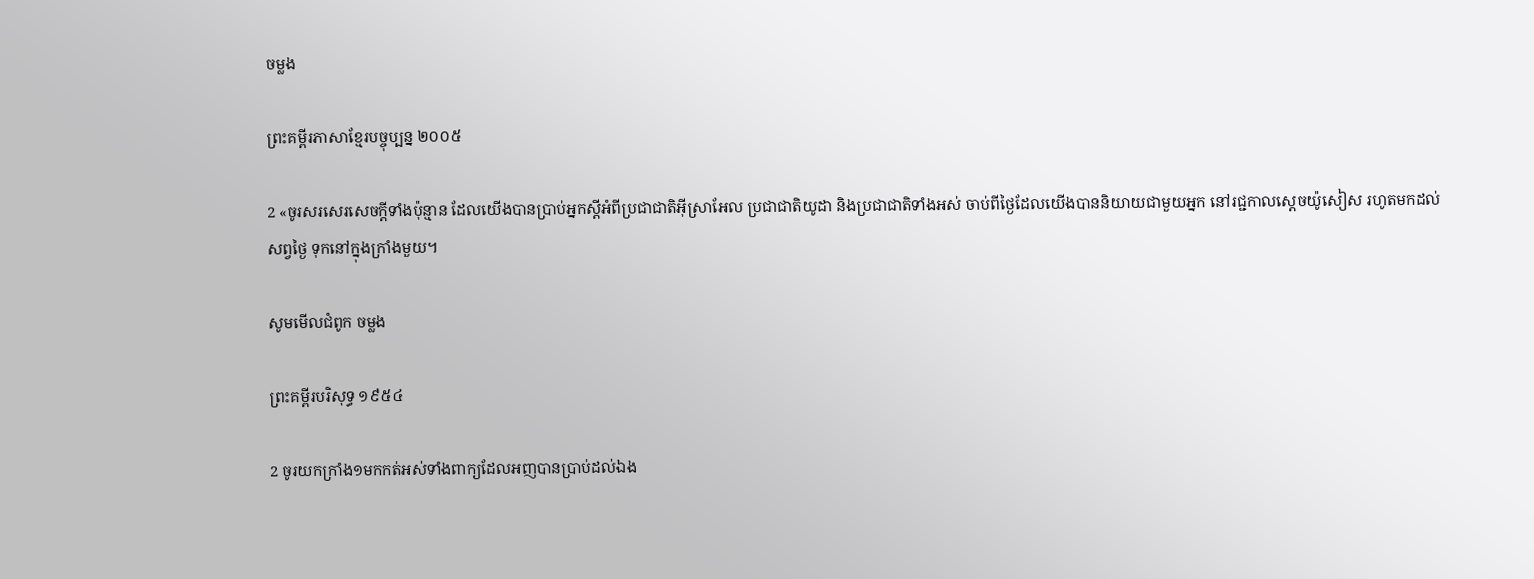ចម្លង

ព្រះគម្ពីរភាសាខ្មែរបច្ចុប្បន្ន ២០០៥

2 «ចូរសរសេរសេចក្ដីទាំងប៉ុន្មាន ដែលយើងបានប្រាប់អ្នកស្ដីអំពីប្រជា‌ជាតិអ៊ីស្រា‌អែល ប្រជា‌ជាតិយូដា និងប្រជា‌ជាតិទាំងអស់ ចាប់ពីថ្ងៃដែលយើងបាននិយាយជាមួយអ្នក នៅរជ្ជកាលស្ដេចយ៉ូសៀស រហូតមកដល់សព្វថ្ងៃ ទុកនៅក្នុងក្រាំងមួយ។

សូមមើលជំពូក ចម្លង

ព្រះគម្ពីរបរិសុទ្ធ ១៩៥៤

2 ចូរយកក្រាំង១មកកត់អស់ទាំងពាក្យដែលអញបានប្រាប់ដល់ឯង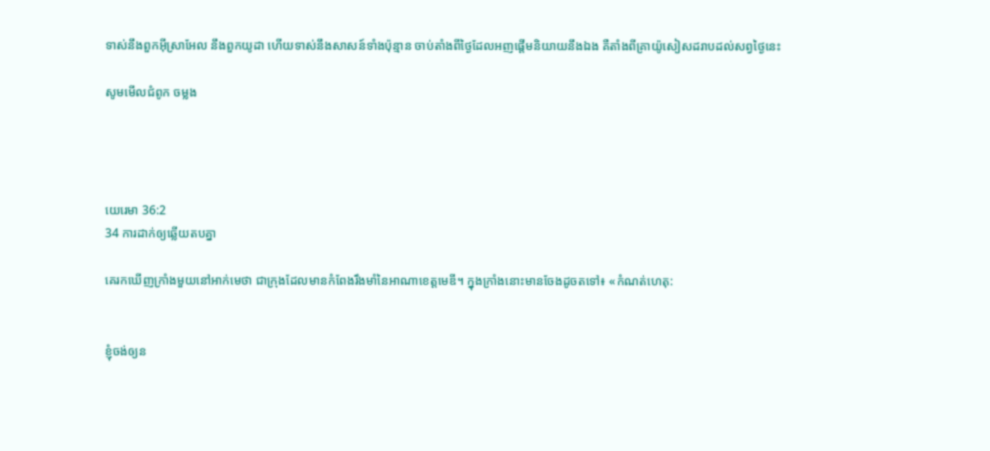ទាស់នឹងពួកអ៊ីស្រាអែល នឹងពួកយូដា ហើយទាស់នឹងសាសន៍ទាំងប៉ុន្មាន ចាប់តាំងពីថ្ងៃដែលអញផ្តើមនិយាយនឹងឯង គឺតាំងពីគ្រាយ៉ូសៀសដរាបដល់សព្វថ្ងៃនេះ

សូមមើលជំពូក ចម្លង




យេរេមា 36:2
34 ការដាក់ឲ្យឆ្លើយតបគ្នា

គេរកឃើញក្រាំងមួយនៅអាក់‌មេថា ជាក្រុងដែលមានកំពែងរឹង‌មាំនៃអាណា‌ខេត្តមេឌី។ ក្នុងក្រាំងនោះមានចែងដូចតទៅ៖ «កំណត់ហេតុ:


ខ្ញុំចង់ឲ្យន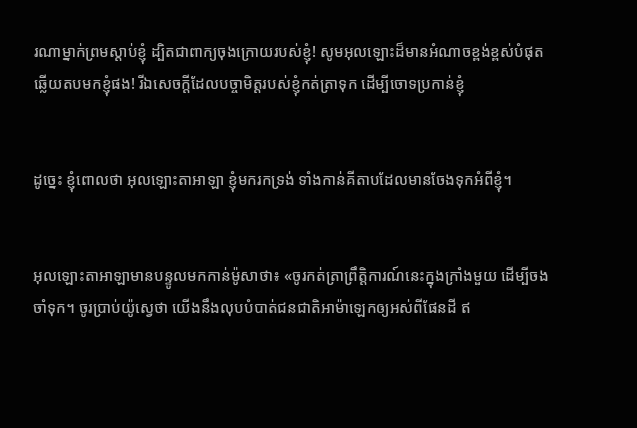រណាម្នាក់ព្រមស្ដាប់ខ្ញុំ ដ្បិតជាពាក្យចុងក្រោយរបស់ខ្ញុំ! សូមអុលឡោះដ៏មានអំណាចខ្ពង់‌ខ្ពស់បំផុត ឆ្លើយតបមកខ្ញុំផង! រីឯសេចក្ដីដែលបច្ចា‌មិត្តរបស់ខ្ញុំកត់‌ត្រាទុក ដើម្បីចោទប្រកាន់ខ្ញុំ


ដូច្នេះ ខ្ញុំពោលថា អុលឡោះ‌តាអាឡា ខ្ញុំមករកទ្រង់ ទាំងកាន់គីតាបដែលមានចែងទុកអំពីខ្ញុំ។


អុលឡោះ‌តាអាឡាមានបន្ទូលមកកាន់ម៉ូសាថា៖ «ចូរកត់ត្រាព្រឹត្តិ‌ការណ៍នេះក្នុងក្រាំងមួយ ដើម្បីចងចាំទុក។ ចូរប្រាប់យ៉ូស្វេថា យើងនឹងលុបបំបាត់ជន‌ជាតិអាម៉ា‌ឡេកឲ្យអស់ពីផែនដី ឥ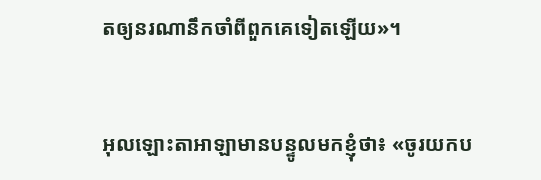តឲ្យនរណានឹកចាំពីពួកគេទៀតឡើយ»។


អុលឡោះ‌តាអាឡាមានបន្ទូលមកខ្ញុំថា៖ «ចូរយកប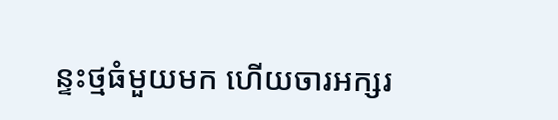ន្ទះថ្មធំមួយមក ហើយចារអក្សរ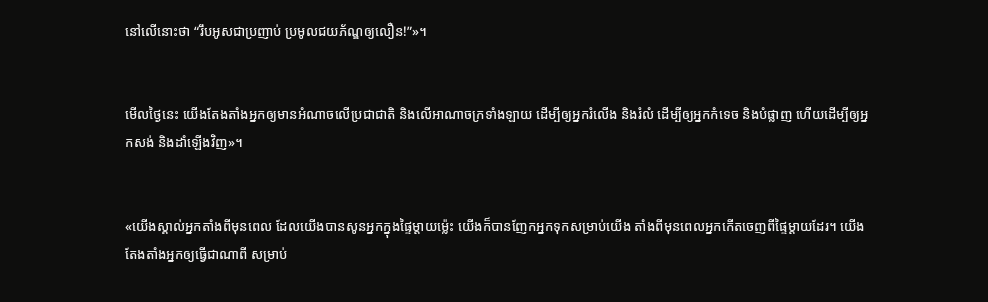នៅលើនោះថា “រឹបអូសជាប្រញាប់ ប្រមូលជយ‌ភ័ណ្ឌឲ្យលឿន!”»។


មើលថ្ងៃនេះ យើងតែង‌តាំងអ្នកឲ្យមានអំណាចលើប្រជា‌ជាតិ និងលើអាណា‌ចក្រទាំង‌ឡាយ ដើម្បីឲ្យអ្នករំលើង និងរំលំ ដើម្បីឲ្យអ្នកកំទេច និងបំផ្លាញ ហើយដើម្បីឲ្យអ្នកសង់ និងដាំឡើងវិញ»។


«យើងស្គាល់អ្នកតាំងពីមុនពេល ដែលយើងបានសូនអ្នកក្នុងផ្ទៃម្ដាយម៉្លេះ យើងក៏បានញែកអ្នកទុកសម្រាប់យើង តាំងពីមុនពេលអ្នកកើតចេញពីផ្ទៃម្ដាយដែរ។ យើងតែង‌តាំងអ្នកឲ្យធ្វើជាណាពី សម្រាប់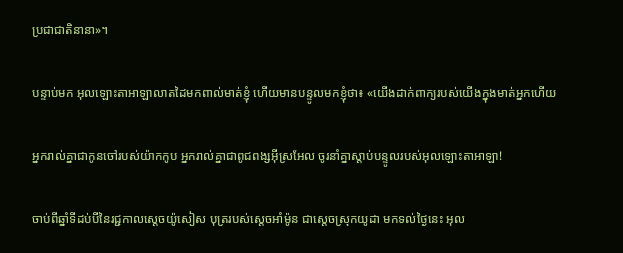ប្រជា‌ជាតិនានា»។


បន្ទាប់មក អុលឡោះ‌តាអាឡាលាតដៃមកពាល់មាត់ខ្ញុំ ហើយមានបន្ទូលមកខ្ញុំថា៖ «យើងដាក់ពាក្យរបស់យើងក្នុងមាត់អ្នកហើយ


អ្នករាល់គ្នាជាកូនចៅរបស់យ៉ាកកូប អ្នករាល់គ្នាជាពូជ‌ពង្សអ៊ីស្រ‌អែល ចូរនាំគ្នាស្ដាប់បន្ទូលរបស់អុលឡោះ‌តាអាឡា!


ចាប់ពីឆ្នាំទីដប់បីនៃរជ្ជកាលស្តេចយ៉ូសៀស បុត្ររបស់ស្តេចអាំម៉ូន ជាស្ដេចស្រុកយូដា មកទល់ថ្ងៃនេះ អុល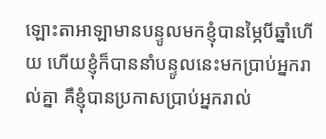ឡោះ‌តាអាឡាមានបន្ទូលមកខ្ញុំបានម្ភៃបីឆ្នាំហើយ ហើយខ្ញុំក៏បាននាំបន្ទូលនេះមកប្រាប់អ្នករាល់គ្នា គឺខ្ញុំបានប្រកាសប្រាប់អ្នករាល់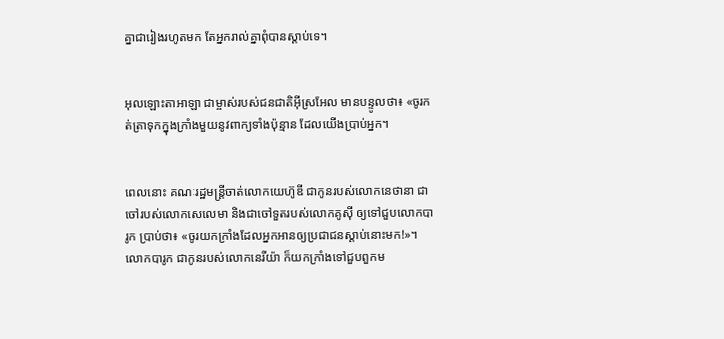គ្នាជារៀងរហូតមក តែអ្នករាល់គ្នាពុំបានស្ដាប់ទេ។


អុលឡោះ‌តាអាឡា ជាម្ចាស់របស់ជន‌ជាតិអ៊ីស្រ‌អែល មានបន្ទូលថា៖ «ចូរកត់‌ត្រាទុកក្នុងក្រាំងមួយនូវពាក្យទាំងប៉ុន្មាន ដែលយើងប្រាប់អ្នក។


ពេលនោះ គណៈរដ្ឋ‌មន្ត្រីចាត់លោកយេហ៊ូ‌ឌី ជាកូនរបស់លោកនេថា‌នា ជាចៅរបស់លោកសេលេ‌មា និងជាចៅ‌ទួតរបស់លោកគូស៊ី ឲ្យទៅជួបលោកបារូក ប្រាប់ថា៖ «ចូរយកក្រាំងដែលអ្នកអានឲ្យប្រជា‌ជនស្ដាប់នោះមក!»។ លោកបារូក ជាកូនរបស់លោកនេរី‌យ៉ា ក៏យកក្រាំងទៅជួបពួកម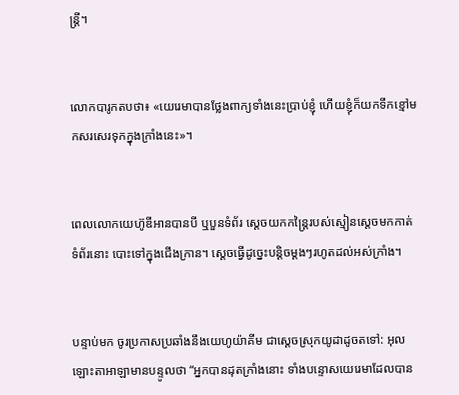ន្ត្រី។


លោកបារូកតបថា៖ «យេរេមាបានថ្លែងពាក្យទាំងនេះប្រាប់ខ្ញុំ ហើយខ្ញុំក៏យកទឹកខ្មៅមកសរសេរទុកក្នុងក្រាំងនេះ»។


ពេលលោកយេហ៊ូ‌ឌីអានបានបី ឬបួនទំព័រ ស្ដេចយកកន្ត្រៃរបស់ស្មៀនស្តេចមកកាត់ទំព័រនោះ បោះទៅក្នុងជើង‌ក្រាន។ ស្ដេចធ្វើដូច្នេះបន្តិចម្ដងៗរហូតដល់អស់ក្រាំង។


បន្ទាប់មក ចូរប្រកាសប្រឆាំងនឹងយេហូ‌យ៉ាគីម ជាស្ដេចស្រុកយូដាដូចតទៅ: អុលឡោះ‌តាអាឡាមានបន្ទូលថា “អ្នកបានដុតក្រាំងនោះ ទាំងបន្ទោសយេរេមាដែលបាន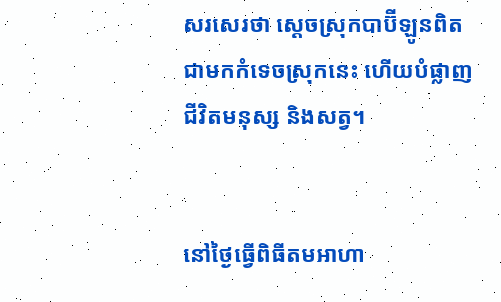សរសេរថា ស្ដេចស្រុកបាប៊ី‌ឡូនពិតជាមកកំទេចស្រុកនេះ ហើយបំផ្លាញជីវិតមនុស្ស និងសត្វ។


នៅថ្ងៃធ្វើពិធីតមអាហា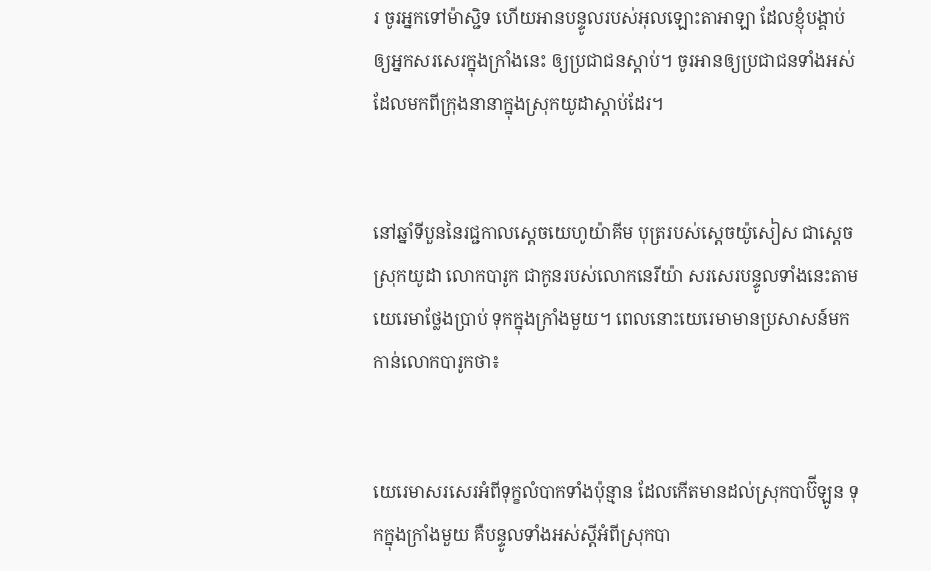រ ចូរអ្នកទៅម៉ាស្ជិទ ហើយអានបន្ទូលរបស់អុលឡោះ‌តាអាឡា ដែលខ្ញុំបង្គាប់ឲ្យអ្នកសរសេរក្នុងក្រាំងនេះ ឲ្យប្រជា‌ជនស្ដាប់។ ចូរអានឲ្យប្រជា‌ជនទាំងអស់ដែលមកពីក្រុងនានាក្នុងស្រុកយូដាស្ដាប់ដែរ។


នៅឆ្នាំទីបួននៃរជ្ជកាលស្តេចយេហូ‌យ៉ាគីម បុត្ររបស់ស្តេចយ៉ូសៀស ជាស្ដេចស្រុកយូដា លោកបារូក ជាកូនរបស់លោកនេរី‌យ៉ា សរសេរបន្ទូលទាំងនេះតាមយេរេមាថ្លែងប្រាប់ ទុកក្នុងក្រាំងមួយ។ ពេលនោះយេរេមាមានប្រសាសន៍មកកាន់លោកបារូកថា៖


យេរេមាសរសេរអំពីទុក្ខលំបាកទាំងប៉ុន្មាន ដែលកើតមានដល់ស្រុកបាប៊ី‌ឡូន ទុកក្នុងក្រាំងមួយ គឺបន្ទូលទាំងអស់ស្ដីអំពីស្រុកបា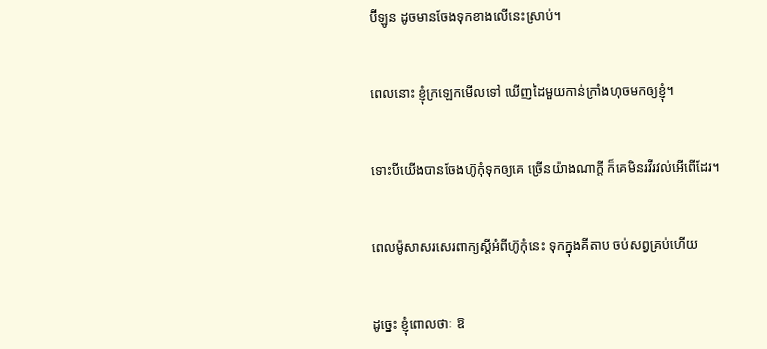ប៊ី‌ឡូន ដូចមានចែងទុកខាងលើនេះស្រាប់។


ពេលនោះ ខ្ញុំក្រឡេកមើលទៅ ឃើញដៃមួយកាន់ក្រាំងហុចមកឲ្យខ្ញុំ។


ទោះបីយើងបានចែងហ៊ូកុំទុកឲ្យគេ ច្រើនយ៉ាងណាក្ដី ក៏គេមិនរវី‌រវល់អើពើដែរ។


ពេលម៉ូសាសរសេរពាក្យស្តីអំពីហ៊ូកុំនេះ ទុកក្នុងគីតាប ចប់សព្វគ្រប់ហើយ


ដូច្នេះ ខ្ញុំពោលថាៈ ឱ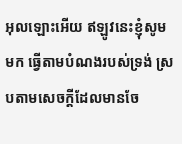អុលឡោះអើយ ឥឡូវនេះខ្ញុំសូមមក ធ្វើតាមបំណងរបស់ទ្រង់ ស្របតាមសេចក្ដីដែលមានចែ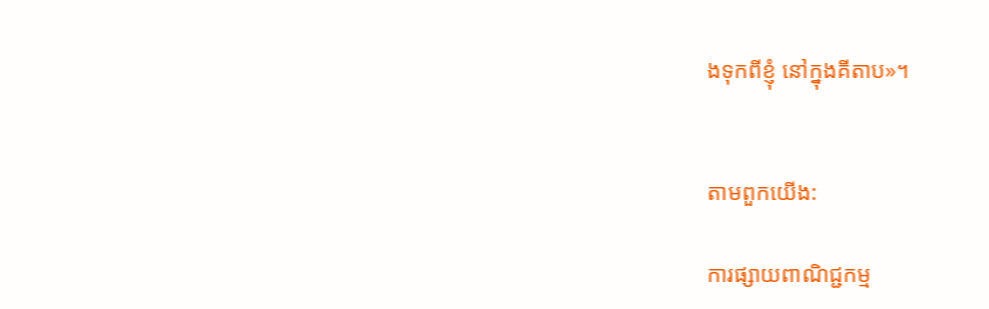ងទុកពីខ្ញុំ នៅក្នុងគីតាប»។


តាមពួកយើង:

ការផ្សាយពាណិជ្ជកម្ម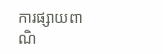ការផ្សាយពាណិ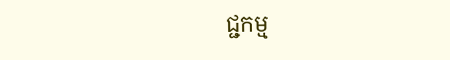ជ្ជកម្ម